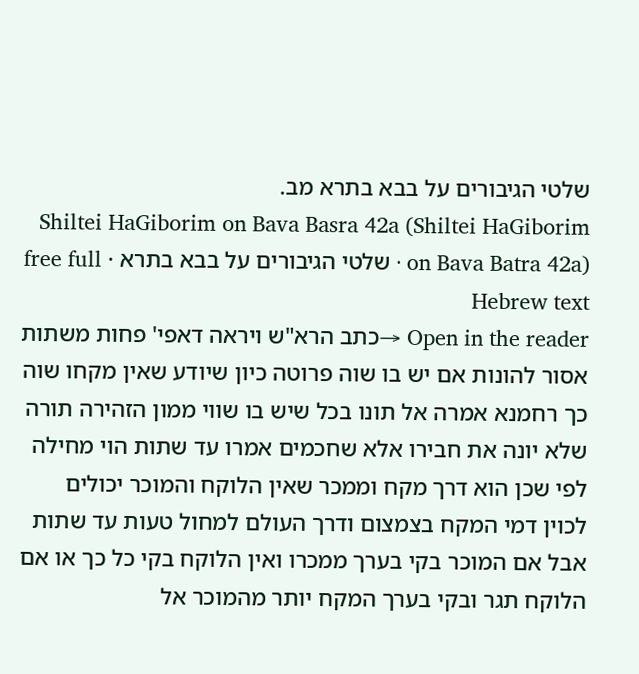שלטי הגיבורים על בבא בתרא מב.
Shiltei HaGiborim on Bava Basra 42a (Shiltei HaGiborim on Bava Batra 42a) · שלטי הגיבורים על בבא בתרא · free full Hebrew text
Open in the reader →כתב הרא"ש ויראה דאפי' פחות משתות אסור להונות אם יש בו שוה פרוטה כיון שיודע שאין מקחו שוה כך רחמנא אמרה אל תונו בכל שיש בו שווי ממון הזהירה תורה שלא יונה את חבירו אלא שחכמים אמרו עד שתות הוי מחילה לפי שכן הוא דרך מקח וממכר שאין הלוקח והמוכר יכולים לכוין דמי המקח בצמצום ודרך העולם למחול טעות עד שתות אבל אם המוכר בקי בערך ממכרו ואין הלוקח בקי כל כך או אם הלוקח תגר ובקי בערך המקח יותר מהמוכר אל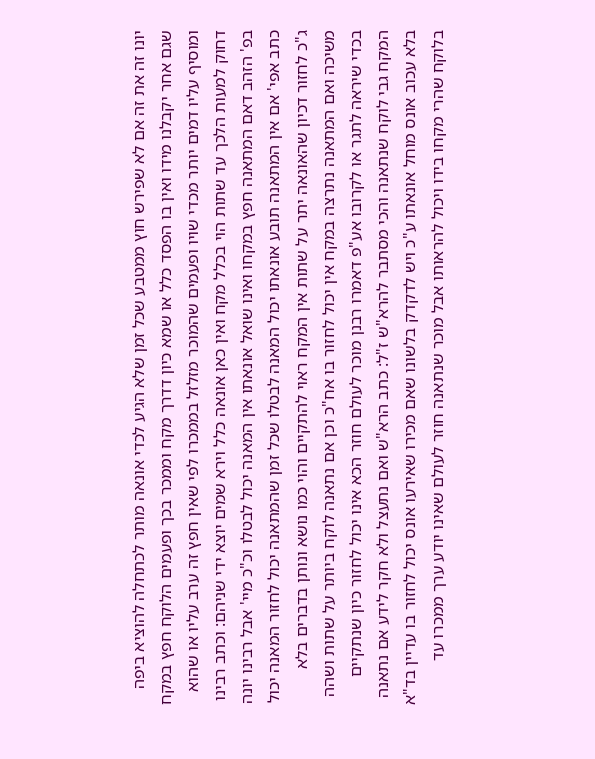יונו זה את זה אם לא שפירש חוץ ממטבע שכל זמן שלא הגיע לכדי אונאה מותר לכתחלה להוציא ביפה שגם אחר יקבלנו מידו ואין בו הפסד כלל או שמא כיון דדרך מקח וממכר בכך ופעמים הלוקח חפץ במקח ומוסיף עליו דמים יותר מכדי שויו ופעמים שהמוכר מזלזל בממכרו לפי שאין חפץ זה ערב עליו או שהוא דחוק למעות הלכך עד שתות הוי בכלל מקח ואין כאן אונאה כלל וירא שמים יוצא ידי שניהם: וכתב רבינו בפ' הזהב דאם המתאנה חפץ במקחו ואינו שואל אונאתו אין המאנה יכול לבטלו וכ"כ מיי' אבל רבינו יונה כתב אפי' אם אין המתאנה תובע אונאתו יכול המאנה לבטלו שכל זמן שהמתאנה יכול לחזור המאנה יכול ג"כ לחזור דכיון שהאונאה יתר על שתות אין המקח ראוי להתקיים והוי כמו נושא ונותן בדברים בלא משיכה ואם המתאנה נתרצה במקח אין יכול לחזור בו אח"כ וכן אם נתאנה לוקח ביותר על שתות ושהה בכדי שיראה לתגר או לקרובו אע"פ דאמרו רבנן מוכר לעולם חוזר הכא אינו יכול לחזור כיון שנתקיים המקח גבי לוקח שנתאנה והכי מסתבר להרא"ש ז"ל: כתב הרא"ש ואם נתעצל ולא חקר לידע אם נתאנה בלא עכוב אונס מוחל אונאתו ע"כ ויש לדקדק בלשונו שאם מכירו שאירעו אונס יכול לחזור בו עדיין בד"א בלוקח שהרי מקחו בידו ויכול להראותו אבל מוכר שנתאנה חוזר לעולם שאינו יודע ערך ממכרו עד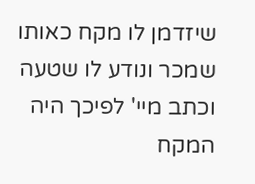שיזדמן לו מקח כאותו שמכר ונודע לו שטעה וכתב מיי' לפיכך היה המקח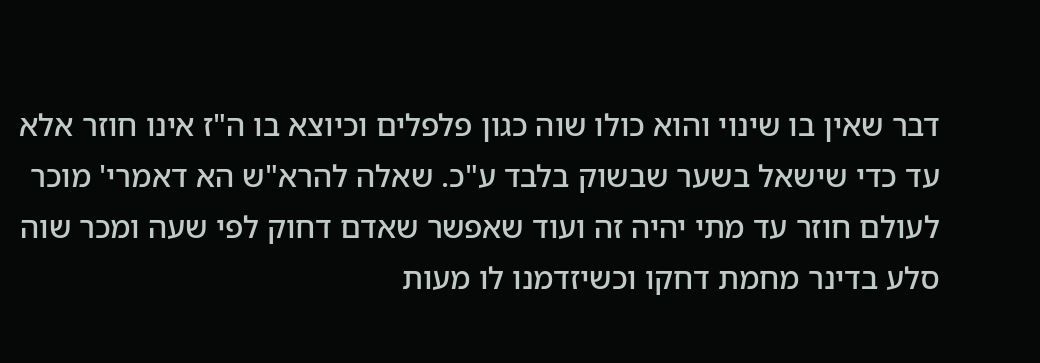דבר שאין בו שינוי והוא כולו שוה כגון פלפלים וכיוצא בו ה"ז אינו חוזר אלא עד כדי שישאל בשער שבשוק בלבד ע"כ. שאלה להרא"ש הא דאמרי' מוכר לעולם חוזר עד מתי יהיה זה ועוד שאפשר שאדם דחוק לפי שעה ומכר שוה סלע בדינר מחמת דחקו וכשיזדמנו לו מעות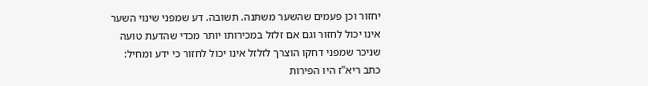יחזור וכן פעמים שהשער משתנה. תשובה. דע שמפני שינוי השער אינו יכול לחזור וגם אם זלזל במכירותו יותר מכדי שהדעת טועה שניכר שמפני דחקו הוצרך לזלזל אינו יכול לחזור כי ידע ומחיל:
כתב ריא"ז היו הפירות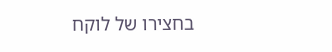בחצירו של לוקח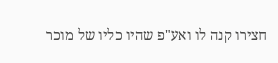חצירו קנה לו ואע"פ שהיו כליו של מוכר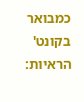כמבואר בקונט' הראיות: